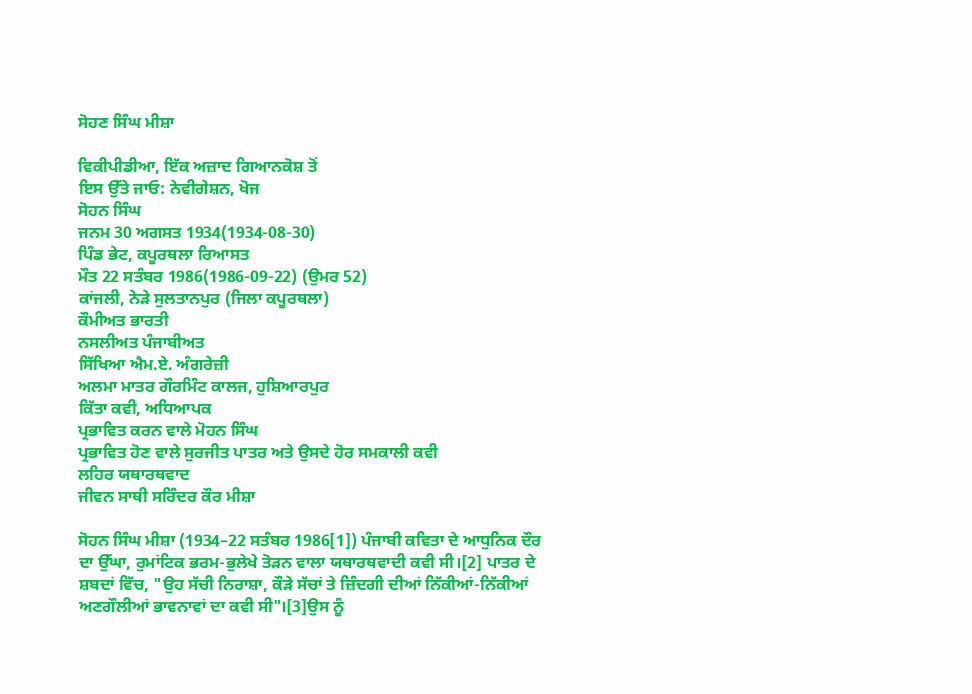ਸੋਹਣ ਸਿੰਘ ਮੀਸ਼ਾ

ਵਿਕੀਪੀਡੀਆ, ਇੱਕ ਅਜ਼ਾਦ ਗਿਆਨਕੋਸ਼ ਤੋਂ
ਇਸ ਉੱਤੇ ਜਾਓ: ਨੇਵੀਗੇਸ਼ਨ, ਖੋਜ
ਸੋਹਨ ਸਿੰਘ
ਜਨਮ 30 ਅਗਸਤ 1934(1934-08-30)
ਪਿੰਡ ਭੇਟ, ਕਪੂਰਥਲਾ ਰਿਆਸਤ
ਮੌਤ 22 ਸਤੰਬਰ 1986(1986-09-22) (ਉਮਰ 52)
ਕਾਂਜਲੀ, ਨੇੜੇ ਸੁਲਤਾਨਪੁਰ (ਜਿਲਾ ਕਪੂਰਥਲਾ)
ਕੌਮੀਅਤ ਭਾਰਤੀ
ਨਸਲੀਅਤ ਪੰਜਾਬੀਅਤ
ਸਿੱਖਿਆ ਐਮ.ਏ. ਅੰਗਰੇਜ਼ੀ
ਅਲਮਾ ਮਾਤਰ ਗੌਰਮਿੰਟ ਕਾਲਜ, ਹੁਸ਼ਿਆਰਪੁਰ
ਕਿੱਤਾ ਕਵੀ, ਅਧਿਆਪਕ
ਪ੍ਰਭਾਵਿਤ ਕਰਨ ਵਾਲੇ ਮੋਹਨ ਸਿੰਘ
ਪ੍ਰਭਾਵਿਤ ਹੋਣ ਵਾਲੇ ਸੁਰਜੀਤ ਪਾਤਰ ਅਤੇ ਉਸਦੇ ਹੋਰ ਸਮਕਾਲੀ ਕਵੀ
ਲਹਿਰ ਯਥਾਰਥਵਾਦ
ਜੀਵਨ ਸਾਥੀ ਸਰਿੰਦਰ ਕੌਰ ਮੀਸ਼ਾ

ਸੋਹਨ ਸਿੰਘ ਮੀਸ਼ਾ (1934–22 ਸਤੰਬਰ 1986[1]) ਪੰਜਾਬੀ ਕਵਿਤਾ ਦੇ ਆਧੁਨਿਕ ਦੌਰ ਦਾ ਉੱਘਾ, ਰੁਮਾਂਟਿਕ ਭਰਮ-ਭੁਲੇਖੇ ਤੋੜਨ ਵਾਲਾ ਯਥਾਰਥਵਾਦੀ ਕਵੀ ਸੀ।[2] ਪਾਤਰ ਦੇ ਸ਼ਬਦਾਂ ਵਿੱਚ, "ਉਹ ਸੱਚੀ ਨਿਰਾਸ਼ਾ, ਕੌੜੇ ਸੱਚਾਂ ਤੇ ਜ਼ਿੰਦਗੀ ਦੀਆਂ ਨਿੱਕੀਆਂ-ਨਿੱਕੀਆਂ ਅਣਗੌਲੀਆਂ ਭਾਵਨਾਵਾਂ ਦਾ ਕਵੀ ਸੀ"।[3]ਉਸ ਨੂੰ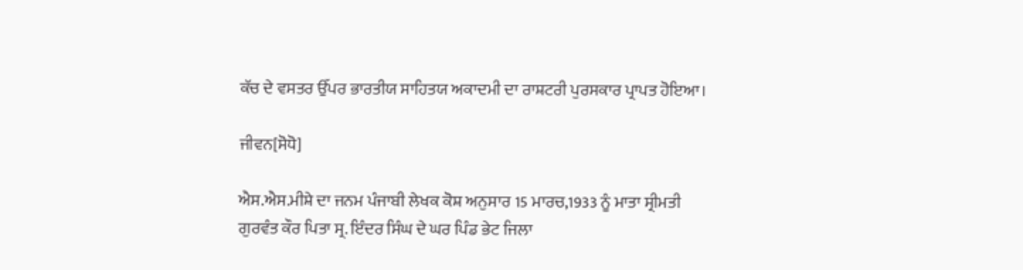ਕੱਚ ਦੇ ਵਸਤਰ ਉੱਪਰ ਭਾਰਤੀਯ ਸਾਹਿਤਯ ਅਕਾਦਮੀ ਦਾ ਰਾਸ਼ਟਰੀ ਪੁਰਸਕਾਰ ਪ੍ਰਾਪਤ ਹੋਇਆ।

ਜੀਵਨ[ਸੋਧੋ]

ਐਸ.ਐਸ.ਮੀਸ਼ੇ ਦਾ ਜਨਮ ਪੰਜਾਬੀ ਲੇਖਕ ਕੋਸ਼ ਅਨੁਸਾਰ 15 ਮਾਰਚ,1933 ਨੂੰ ਮਾਤਾ ਸ੍ਰੀਮਤੀ ਗੁਰਵੰਤ ਕੌਰ ਪਿਤਾ ਸ੍ਰ. ਇੰਦਰ ਸਿੰਘ ਦੇ ਘਰ ਪਿੰਡ ਭੇਟ ਜਿਲਾ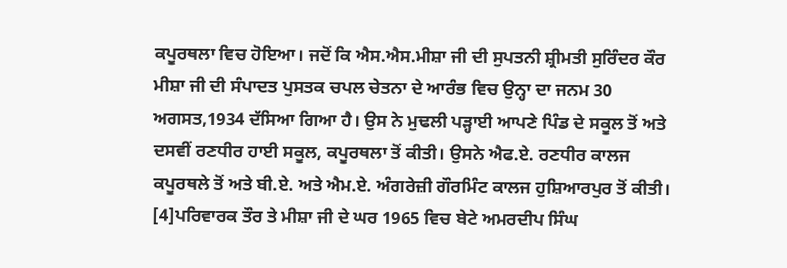ਕਪੂਰਥਲਾ ਵਿਚ ਹੋਇਆ। ਜਦੋਂ ਕਿ ਐਸ.ਐਸ.ਮੀਸ਼ਾ ਜੀ ਦੀ ਸੁਪਤਨੀ ਸ਼੍ਰੀਮਤੀ ਸੁਰਿੰਦਰ ਕੌਰ ਮੀਸ਼ਾ ਜੀ ਦੀ ਸੰਪਾਦਤ ਪੁਸਤਕ ਚਪਲ ਚੇਤਨਾ ਦੇ ਆਰੰਭ ਵਿਚ ਉਨ੍ਹਾ ਦਾ ਜਨਮ 30 ਅਗਸਤ,1934 ਦੱਸਿਆ ਗਿਆ ਹੈ। ਉਸ ਨੇ ਮੁਢਲੀ ਪੜ੍ਹਾਈ ਆਪਣੇ ਪਿੰਡ ਦੇ ਸਕੂਲ ਤੋਂ ਅਤੇ ਦਸਵੀਂ ਰਣਧੀਰ ਹਾਈ ਸਕੂਲ, ਕਪੂਰਥਲਾ ਤੋਂ ਕੀਤੀ। ਉਸਨੇ ਐਫ.ਏ. ਰਣਧੀਰ ਕਾਲਜ ਕਪੂਰਥਲੇ ਤੋਂ ਅਤੇ ਬੀ.ਏ. ਅਤੇ ਐਮ.ਏ. ਅੰਗਰੇਜ਼ੀ ਗੌਰਮਿੰਟ ਕਾਲਜ ਹੁਸ਼ਿਆਰਪੁਰ ਤੋਂ ਕੀਤੀ। [4]ਪਰਿਵਾਰਕ ਤੌਰ ਤੇ ਮੀਸ਼ਾ ਜੀ ਦੇ ਘਰ 1965 ਵਿਚ ਬੇਟੇ ਅਮਰਦੀਪ ਸਿੰਘ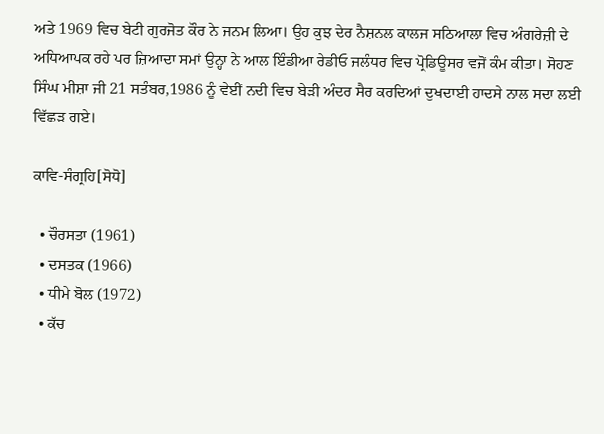ਅਤੇ 1969 ਵਿਚ ਬੇਟੀ ਗੁਰਜੋਤ ਕੌਰ ਨੇ ਜਨਮ ਲਿਆ। ਉਹ ਕੁਝ ਦੇਰ ਨੈਸ਼ਨਲ ਕਾਲਜ ਸਠਿਆਲਾ ਵਿਚ ਅੰਗਰੇਜ਼ੀ ਦੇ ਅਧਿਆਪਕ ਰਹੇ ਪਰ ਜ਼ਿਆਦਾ ਸਮਾਂ ਉਨ੍ਹਾ ਨੇ ਆਲ ਇੰਡੀਆ ਰੇਡੀਓ ਜਲੰਧਰ ਵਿਚ ਪ੍ਰੋਡਿਊਸਰ ਵਜੋਂ ਕੰਮ ਕੀਤਾ। ਸੋਹਣ ਸਿੰਘ ਮੀਸ਼ਾ ਜੀ 21 ਸਤੰਬਰ,1986 ਨੂੰ ਵੇਈਂ ਨਦੀ ਵਿਚ ਬੇੜੀ ਅੰਦਰ ਸੈਰ ਕਰਦਿਆਂ ਦੁਖਦਾਈ ਹਾਦਸੇ ਨਾਲ ਸਦਾ ਲਈ ਵਿੱਛੜ ਗਏ।

ਕਾਵਿ-ਸੰਗ੍ਰਹਿ[ਸੋਧੋ]

  • ਚੌਰਸਤਾ (1961)
  • ਦਸਤਕ (1966)
  • ਧੀਮੇ ਬੋਲ (1972)
  • ਕੱਚ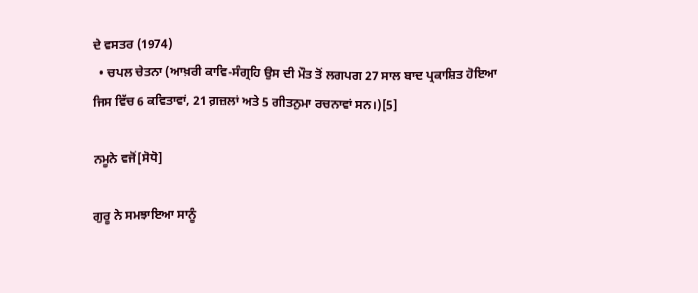ਦੇ ਵਸਤਰ (1974)
  • ਚਪਲ ਚੇਤਨਾ (ਆਖ਼ਰੀ ਕਾਵਿ-ਸੰਗ੍ਰਹਿ ਉਸ ਦੀ ਮੌਤ ਤੋਂ ਲਗਪਗ 27 ਸਾਲ ਬਾਦ ਪ੍ਰਕਾਸ਼ਿਤ ਹੋਇਆ ਜਿਸ ਵਿੱਚ 6 ਕਵਿਤਾਵਾਂ, 21 ਗ਼ਜ਼ਲਾਂ ਅਤੇ 5 ਗੀਤਨੁਮਾ ਰਚਨਾਵਾਂ ਸਨ।)[5]

ਨਮੂਨੇ ਵਜੋਂ[ਸੋਧੋ]

ਗੁਰੂ ਨੇ ਸਮਝਾਇਆ ਸਾਨੂੰ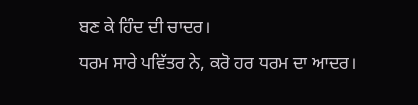ਬਣ ਕੇ ਹਿੰਦ ਦੀ ਚਾਦਰ।
ਧਰਮ ਸਾਰੇ ਪਵਿੱਤਰ ਨੇ, ਕਰੋ ਹਰ ਧਰਮ ਦਾ ਆਦਰ।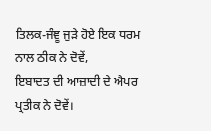ਤਿਲਕ-ਜੰਞੂ ਜੁੜੇ ਹੋਏ ਇਕ ਧਰਮ ਨਾਲ ਠੀਕ ਨੇ ਦੋਵੇਂ,
ਇਬਾਦਤ ਦੀ ਆਜ਼ਾਦੀ ਦੇ ਐਪਰ ਪ੍ਰਤੀਕ ਨੇ ਦੋਵੇਂ।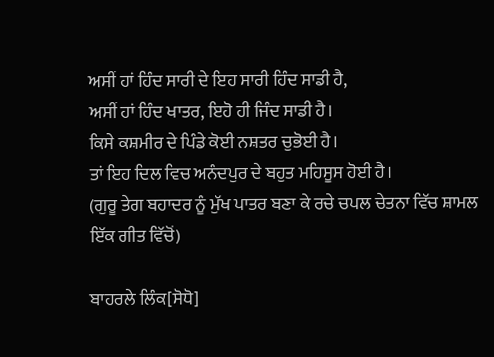ਅਸੀਂ ਹਾਂ ਹਿੰਦ ਸਾਰੀ ਦੇ ਇਹ ਸਾਰੀ ਹਿੰਦ ਸਾਡੀ ਹੈ,
ਅਸੀਂ ਹਾਂ ਹਿੰਦ ਖਾਤਰ, ਇਹੋ ਹੀ ਜਿੰਦ ਸਾਡੀ ਹੈ।
ਕਿਸੇ ਕਸ਼ਮੀਰ ਦੇ ਪਿੰਡੇ ਕੋਈ ਨਸ਼ਤਰ ਚੁਭੋਈ ਹੈ।
ਤਾਂ ਇਹ ਦਿਲ ਵਿਚ ਅਨੰਦਪੁਰ ਦੇ ਬਹੁਤ ਮਹਿਸੂਸ ਹੋਈ ਹੈ।
(ਗੁਰੂ ਤੇਗ ਬਹਾਦਰ ਨੂੰ ਮੁੱਖ ਪਾਤਰ ਬਣਾ ਕੇ ਰਚੇ ਚਪਲ ਚੇਤਨਾ ਵਿੱਚ ਸ਼ਾਮਲ ਇੱਕ ਗੀਤ ਵਿੱਚੋਂ)

ਬਾਹਰਲੇ ਲਿੰਕ[ਸੋਧੋ]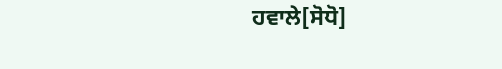ਹਵਾਲੇ[ਸੋਧੋ]